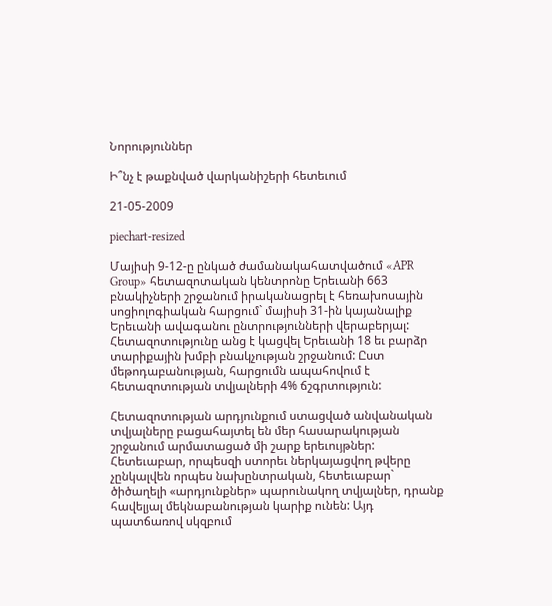Նորություններ

Ի՞նչ է թաքնված վարկանիշերի հետեւում

21-05-2009

piechart-resized

Մայիսի 9-12-ը ընկած ժամանակահատվածում «APR Group» հետազոտական կենտրոնը Երեւանի 663 բնակիչների շրջանում իրականացրել է հեռախոսային սոցիոլոգիական հարցում` մայիսի 31-ին կայանալիք Երեւանի ավագանու ընտրությունների վերաբերյալ: Հետազոտությունը անց է կացվել Երեւանի 18 եւ բարձր տարիքային խմբի բնակչության շրջանում: Ըստ մեթոդաբանության, հարցումն ապահովում է հետազոտության տվյալների 4% ճշգրտություն:

Հետազոտության արդյունքում ստացված անվանական տվյալները բացահայտել են մեր հասարակության շրջանում արմատացած մի շարք երեւույթներ: Հետեւաբար, որպեսզի ստորեւ ներկայացվող թվերը չընկալվեն որպես նախընտրական, հետեւաբար` ծիծաղելի «արդյունքներ» պարունակող տվյալներ, դրանք հավելյալ մեկնաբանության կարիք ունեն: Այդ պատճառով սկզբում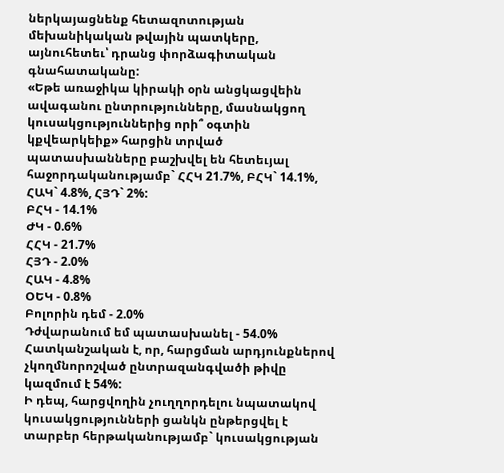ներկայացնենք հետազոտության մեխանիկական թվային պատկերը, այնուհետեւ՝ դրանց փորձագիտական գնահատականը:
«Եթե առաջիկա կիրակի օրն անցկացվեին ավագանու ընտրությունները, մասնակցող կուսակցություններից որի՞ օգտին կքվեարկեիք» հարցին տրված պատասխանները բաշխվել են հետեւյալ հաջորդականությամբ` ՀՀԿ 21.7%, ԲՀԿ` 14.1%, ՀԱԿ` 4.8%, ՀՅԴ` 2%:
ԲՀԿ - 14.1%
ԺԿ - 0.6%
ՀՀԿ - 21.7%
ՀՅԴ - 2.0%
ՀԱԿ - 4.8%
ՕԵԿ - 0.8%
Բոլորին դեմ - 2.0%
Դժվարանում եմ պատասխանել - 54.0%
Հատկանշական է, որ, հարցման արդյունքներով չկողմնորոշված ընտրազանգվածի թիվը կազմում է 54%:
Ի դեպ, հարցվողին չուղղորդելու նպատակով կուսակցությունների ցանկն ընթերցվել է տարբեր հերթականությամբ` կուսակցության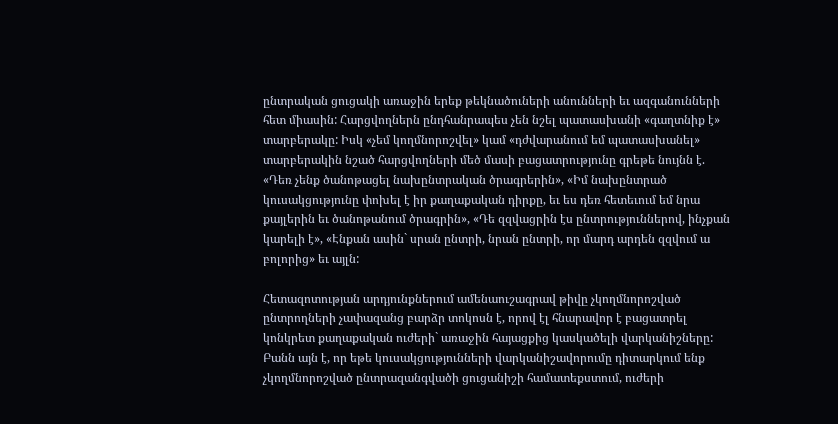ընտրական ցուցակի առաջին երեք թեկնածուների անունների եւ ազգանունների հետ միասին: Հարցվողներն ընդհանրապես չեն նշել պատասխանի «գաղտնիք է» տարբերակը: Իսկ «չեմ կողմնորոշվել» կամ «դժվարանում եմ պատասխանել» տարբերակին նշած հարցվողների մեծ մասի բացատրությունը գրեթե նույնն է. «Դեռ չենք ծանոթացել նախընտրական ծրագրերին», «Իմ նախընտրած կուսակցությունը փոխել է իր քաղաքական դիրքը, եւ ես դեռ հետեւում եմ նրա քայլերին եւ ծանոթանում ծրագրին», «Դե զզվացրին էս ընտրություններով, ինչքան կարելի է», «Էնքան ասին` սրան ընտրի, նրան ընտրի, որ մարդ արդեն զզվում ա բոլորից» եւ այլն:

Հետազոտության արդյունքներում ամենաուշագրավ թիվը չկողմնորոշված ընտրողների չափազանց բարձր տոկոսն է, որով էլ հնարավոր է բացատրել կոնկրետ քաղաքական ուժերի` առաջին հայացքից կասկածելի վարկանիշները: Բանն այն է, որ եթե կուսակցությունների վարկանիշավորումը դիտարկում ենք չկողմնորոշված ընտրազանգվածի ցուցանիշի համատեքստում, ուժերի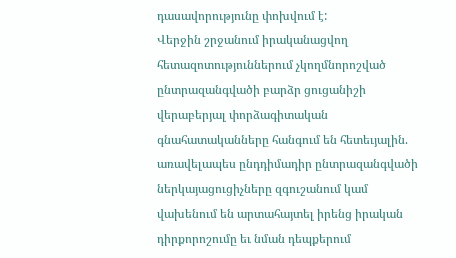դասավորությունը փոխվում է:
Վերջին շրջանում իրականացվող հետազոտություններում չկողմնորոշված ընտրազանգվածի բարձր ցուցանիշի վերաբերյալ փորձագիտական գնահատականները հանգում են հետեւյալին. առավելապես ընդդիմադիր ընտրազանգվածի ներկայացուցիչները զգուշանում կամ վախենում են արտահայտել իրենց իրական դիրքորոշումը եւ նման դեպքերում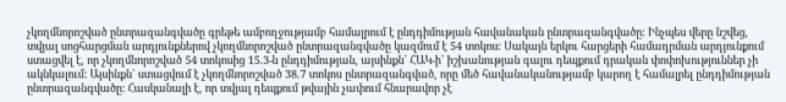չկողմնորոշված ընտրազանգվածը գրեթե ամբողջությամբ համալրում է ընդդիմության հավանական ընտրազանգվածը: Ինչպես վերը նշվեց, տվյալ սոցհարցման արդյունքներով չկողմնորոշված ընտրազանգվածը կազմում է 54 տոկոս: Սակայն երկու հարցերի համադրման արդյունքում ստացվել է, որ չկողմնորոշված 54 տոկոսից 15.3-ն ընդդիմության, այսինքն` ՀԱԿ-ի` իշխանության գալու դեպքում դրական փոփոխություններ չի ակնկալում: Այսինքն` ստացվում է չկողմնորոշված 38.7 տոկոս ընտրազանգված, որը մեծ հավանականությամբ կարող է համալրել ընդդիմության ընտրազանգվածը: Հասկանալի է, որ տվյալ դեպքում թվային չափում հնարավոր չէ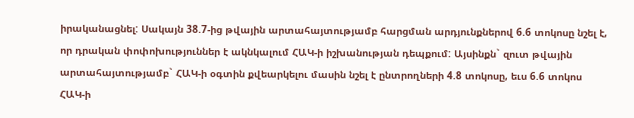իրականացնել: Սակայն 38.7-ից թվային արտահայտությամբ հարցման արդյունքներով 6.6 տոկոսը նշել է, որ դրական փոփոխություններ է ակնկալում ՀԱԿ-ի իշխանության դեպքում: Այսինքն` զուտ թվային արտահայտությամբ` ՀԱԿ-ի օգտին քվեարկելու մասին նշել է ընտրողների 4.8 տոկոսը, եւս 6.6 տոկոս ՀԱԿ-ի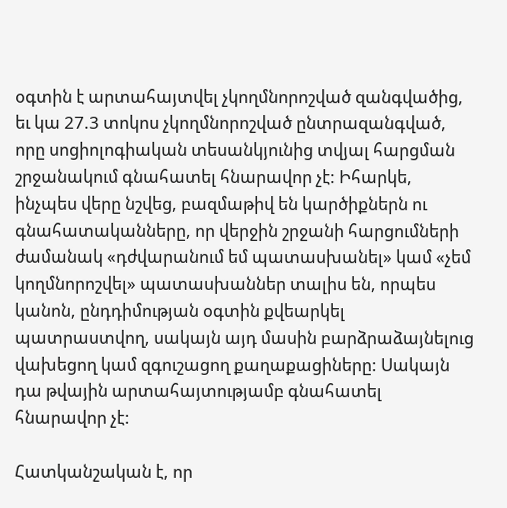օգտին է արտահայտվել չկողմնորոշված զանգվածից, եւ կա 27.3 տոկոս չկողմնորոշված ընտրազանգված, որը սոցիոլոգիական տեսանկյունից տվյալ հարցման շրջանակում գնահատել հնարավոր չէ: Իհարկե, ինչպես վերը նշվեց, բազմաթիվ են կարծիքներն ու գնահատականները, որ վերջին շրջանի հարցումների ժամանակ «դժվարանում եմ պատասխանել» կամ «չեմ կողմնորոշվել» պատասխաններ տալիս են, որպես կանոն, ընդդիմության օգտին քվեարկել պատրաստվող, սակայն այդ մասին բարձրաձայնելուց վախեցող կամ զգուշացող քաղաքացիները: Սակայն դա թվային արտահայտությամբ գնահատել հնարավոր չէ:

Հատկանշական է, որ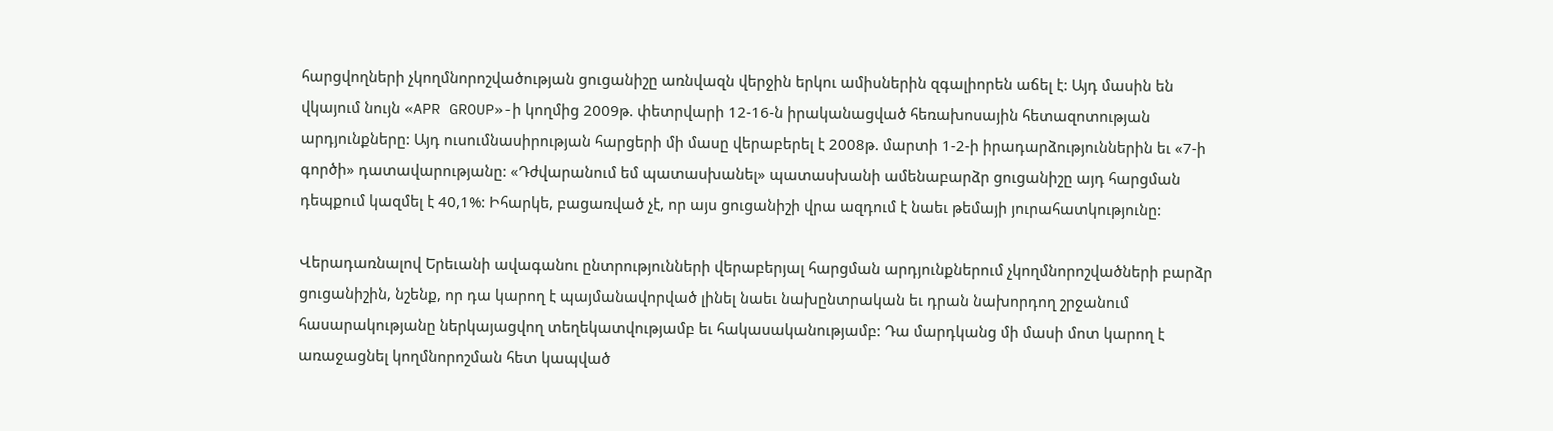հարցվողների չկողմնորոշվածության ցուցանիշը առնվազն վերջին երկու ամիսներին զգալիորեն աճել է: Այդ մասին են վկայում նույն «APR GROUP»-ի կողմից 2009թ. փետրվարի 12-16-ն իրականացված հեռախոսային հետազոտության արդյունքները: Այդ ուսումնասիրության հարցերի մի մասը վերաբերել է 2008թ. մարտի 1-2-ի իրադարձություններին եւ «7-ի գործի» դատավարությանը: «Դժվարանում եմ պատասխանել» պատասխանի ամենաբարձր ցուցանիշը այդ հարցման դեպքում կազմել է 40,1%: Իհարկե, բացառված չէ, որ այս ցուցանիշի վրա ազդում է նաեւ թեմայի յուրահատկությունը:

Վերադառնալով Երեւանի ավագանու ընտրությունների վերաբերյալ հարցման արդյունքներում չկողմնորոշվածների բարձր ցուցանիշին, նշենք, որ դա կարող է պայմանավորված լինել նաեւ նախընտրական եւ դրան նախորդող շրջանում հասարակությանը ներկայացվող տեղեկատվությամբ եւ հակասականությամբ: Դա մարդկանց մի մասի մոտ կարող է առաջացնել կողմնորոշման հետ կապված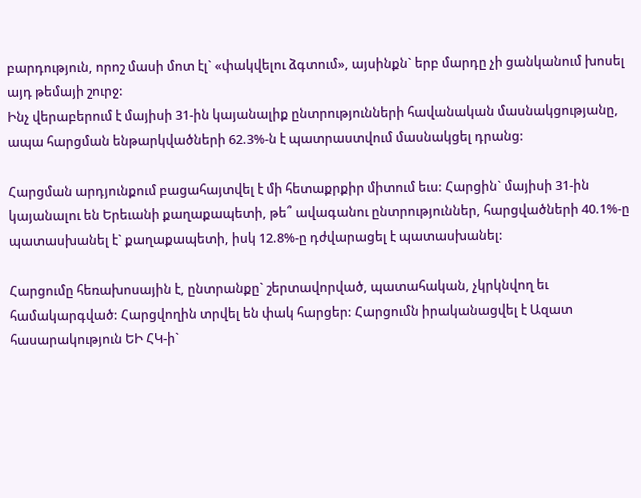բարդություն, որոշ մասի մոտ էլ` «փակվելու ձգտում», այսինքն` երբ մարդը չի ցանկանում խոսել այդ թեմայի շուրջ:
Ինչ վերաբերում է մայիսի 31-ին կայանալիք ընտրությունների հավանական մասնակցությանը, ապա հարցման ենթարկվածների 62.3%-ն է պատրաստվում մասնակցել դրանց:

Հարցման արդյունքում բացահայտվել է մի հետաքրքիր միտում եւս: Հարցին` մայիսի 31-ին կայանալու են Երեւանի քաղաքապետի, թե՞ ավագանու ընտրություններ, հարցվածների 40.1%-ը պատասխանել է` քաղաքապետի, իսկ 12.8%-ը դժվարացել է պատասխանել:

Հարցումը հեռախոսային է, ընտրանքը` շերտավորված, պատահական, չկրկնվող եւ համակարգված: Հարցվողին տրվել են փակ հարցեր: Հարցումն իրականացվել է Ազատ հասարակություն ԵԻ ՀԿ-ի`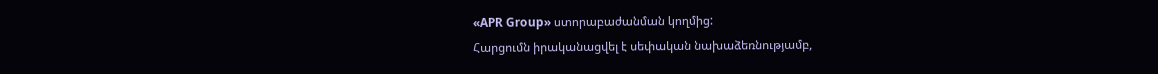«APR Group» ստորաբաժանման կողմից:
Հարցումն իրականացվել է սեփական նախաձեռնությամբ,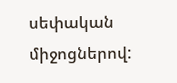սեփական միջոցներով: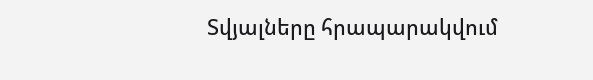Տվյալները հրապարակվում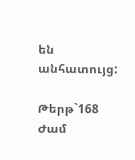են անհատույց:

Թերթ`168 Ժամ